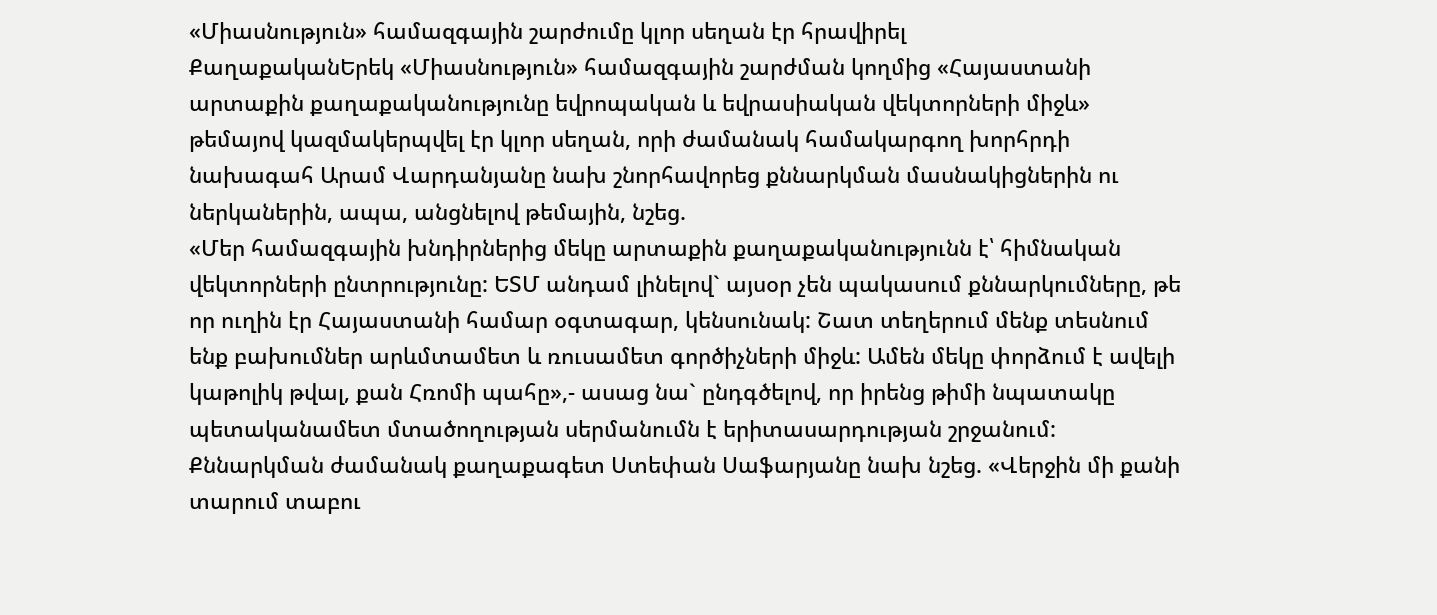«Միասնություն» համազգային շարժումը կլոր սեղան էր հրավիրել
ՔաղաքականԵրեկ «Միասնություն» համազգային շարժման կողմից «Հայաստանի արտաքին քաղաքականությունը եվրոպական և եվրասիական վեկտորների միջև» թեմայով կազմակերպվել էր կլոր սեղան, որի ժամանակ համակարգող խորհրդի նախագահ Արամ Վարդանյանը նախ շնորհավորեց քննարկման մասնակիցներին ու ներկաներին, ապա, անցնելով թեմային, նշեց.
«Մեր համազգային խնդիրներից մեկը արտաքին քաղաքականությունն է՝ հիմնական վեկտորների ընտրությունը: ԵՏՄ անդամ լինելով` այսօր չեն պակասում քննարկումները, թե որ ուղին էր Հայաստանի համար օգտագար, կենսունակ: Շատ տեղերում մենք տեսնում ենք բախումներ արևմտամետ և ռուսամետ գործիչների միջև: Ամեն մեկը փորձում է ավելի կաթոլիկ թվալ, քան Հռոմի պահը»,- ասաց նա` ընդգծելով, որ իրենց թիմի նպատակը պետականամետ մտածողության սերմանումն է երիտասարդության շրջանում:
Քննարկման ժամանակ քաղաքագետ Ստեփան Սաֆարյանը նախ նշեց. «Վերջին մի քանի տարում տաբու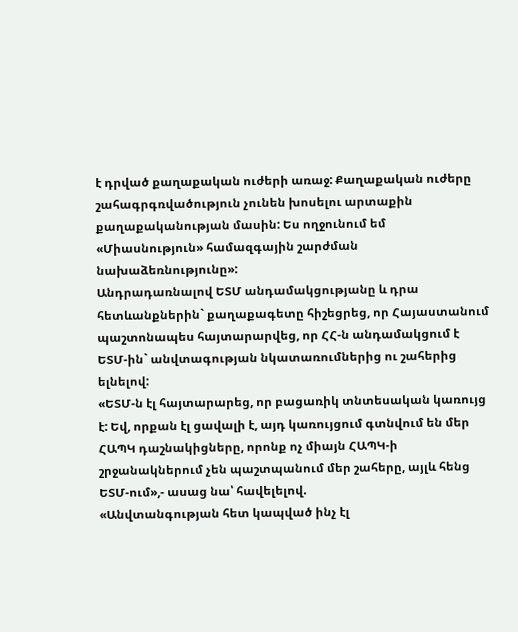է դրված քաղաքական ուժերի առաջ: Քաղաքական ուժերը շահագրգռվածություն չունեն խոսելու արտաքին քաղաքականության մասին: Ես ողջունում եմ «Միասնություն» համազգային շարժման նախաձեռնությունը»:
Անդրադառնալով ԵՏՄ անդամակցությանը և դրա հետևանքներին` քաղաքագետը հիշեցրեց, որ Հայաստանում պաշտոնապես հայտարարվեց, որ ՀՀ-ն անդամակցում է ԵՏՄ-ին` անվտագության նկատառումներից ու շահերից ելնելով:
«ԵՏՄ-ն էլ հայտարարեց, որ բացառիկ տնտեսական կառույց է: Եվ, որքան էլ ցավալի է, այդ կառույցում գտնվում են մեր ՀԱՊԿ դաշնակիցները, որոնք ոչ միայն ՀԱՊԿ-ի շրջանակներում չեն պաշտպանում մեր շահերը, այլև հենց ԵՏՄ-ում»,- ասաց նա՝ հավելելով.
«Անվտանգության հետ կապված ինչ էլ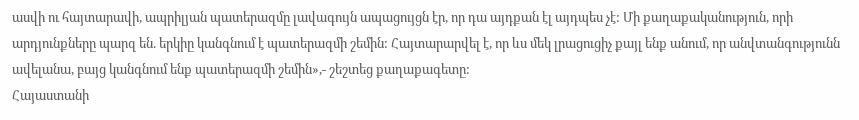ասվի ու հայտարավի, ապրիլյան պատերազմը լավագույն ապացույցն էր, որ դա այդքան էլ այդպես չէ: Մի քաղաքականություն, որի արդյունքները պարզ են. երկիը կանգնում է պատերազմի շեմին: Հայտարարվել է, որ ևս մեկ լրացուցիչ քայլ ենք անում, որ անվտանգությունն ավելանա, բայց կանգնում ենք պատերազմի շեմին»,- շեշտեց քաղաքագետը:
Հայաստանի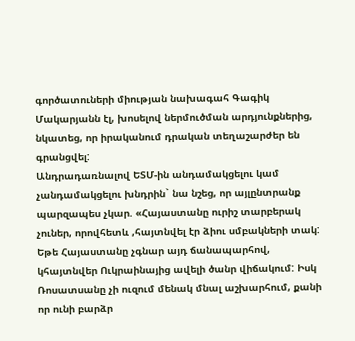գործատուների միության նախագահ Գագիկ Մակարյանն էլ, խոսելով ներմուծման արդյունքներից, նկատեց, որ իրականում դրական տեղաշարժեր են գրանցվել:
Անդրադառնալով ԵՏՄ-ին անդամակցելու կամ չանդամակցելու խնդրին` նա նշեց, որ այլընտրանք պարզապես չկար. «Հայաստանը ուրիշ տարբերակ չուներ, որովհետև ,հայտնվել էր ձիու սմբակների տակ: Եթե Հայաստանը չգնար այդ ճանապարհով, կհայտնվեր Ուկրաինայից ավելի ծանր վիճակում: Իսկ Ռոսատսանը չի ուզում մենակ մնալ աշխարհում, քանի որ ունի բարձր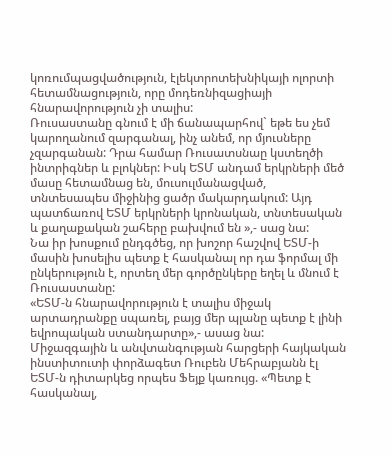կոռումպացվածություն, էլեկտրոտեխնիկայի ոլորտի հետամնացություն, որը մոդեռնիզացիայի հնարավորություն չի տալիս:
Ռուսաստանը գնում է մի ճանապարհով` եթե ես չեմ կարողանում զարգանալ, ինչ անեմ, որ մյուսները չզարգանան: Դրա համար Ռուսատսնաը կստեղծի ինտրիգներ և բլոկներ: Իսկ ԵՏՄ անդամ երկրների մեծ մասը հետամնաց են, մուսուլմանացված, տնտեսապես միջինից ցածր մակարդակում: Այդ պատճառով ԵՏՄ երկրների կրոնական, տնտեսական և քաղաքական շահերը բախվում են »,- սաց նա:
Նա իր խոսքում ընդգծեց, որ խոշոր հաշվով ԵՏՄ-ի մասին խոսելիս պետք է հասկանալ որ դա ֆորմալ մի ընկերություն է, որտեղ մեր գործընկերը եղել և մնում է Ռուսաստանը:
«ԵՏՄ-ն հնարավորություն է տալիս միջակ արտադրանքը սպառել, բայց մեր պլանը պետք է լինի եվրոպական ստանդարտը»,- ասաց նա:
Միջազգային և անվտանգության հարցերի հայկական ինստիտուտի փորձագետ Ռուբեն Մեհրաբյանն էլ ԵՏՄ-ն դիտարկեց որպես Ֆեյք կառույց. «Պետք է հասկանալ,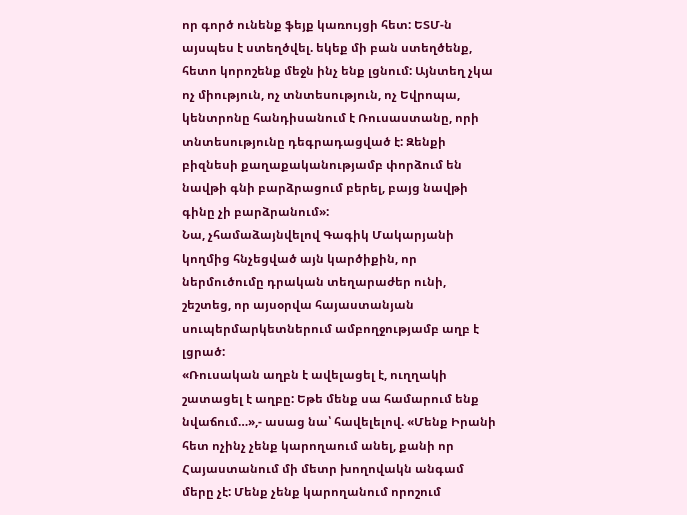որ գործ ունենք ֆեյք կառույցի հետ: ԵՏՄ-ն այսպես է ստեղծվել. եկեք մի բան ստեղծենք, հետո կորոշենք մեջն ինչ ենք լցնում: Այնտեղ չկա ոչ միություն, ոչ տնտեսություն, ոչ Եվրոպա, կենտրոնը հանդիսանում է Ռուսաստանը, որի տնտեսությունը դեգրադացված է: Զենքի բիզնեսի քաղաքականությամբ փորձում են նավթի գնի բարձրացում բերել, բայց նավթի գինը չի բարձրանում»:
Նա, չհամաձայնվելով Գագիկ Մակարյանի կողմից հնչեցված այն կարծիքին, որ ներմուծումը դրական տեղարաժեր ունի, շեշտեց, որ այսօրվա հայաստանյան սուպերմարկետներում ամբողջությամբ աղբ է լցրած:
«Ռուսական աղբն է ավելացել է, ուղղակի շատացել է աղբը: Եթե մենք սա համարում ենք նվաճում…»,- ասաց նա՝ հավելելով. «Մենք Իրանի հետ ոչինչ չենք կարողաում անել, քանի որ Հայաստանում մի մետր խողովակն անգամ մերը չէ: Մենք չենք կարողանում որոշում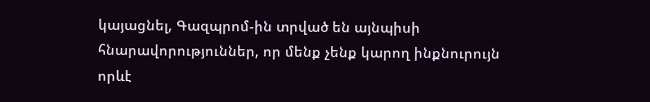կայացնել, Գազպրոմ-ին տրված են այնպիսի հնարավորություններ, որ մենք չենք կարող ինքնուրույն որևէ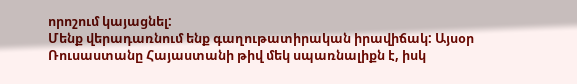որոշում կայացնել:
Մենք վերադառնում ենք գաղութատիրական իրավիճակ: Այսօր Ռուսաստանը Հայաստանի թիվ մեկ սպառնալիքն է, իսկ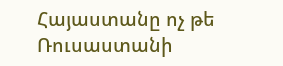Հայաստանը ոչ թե Ռուսաստանի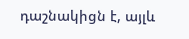դաշնակիցն է, այլև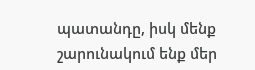պատանդը, իսկ մենք շարունակում ենք մեր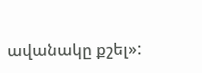ավանակը քշել»: